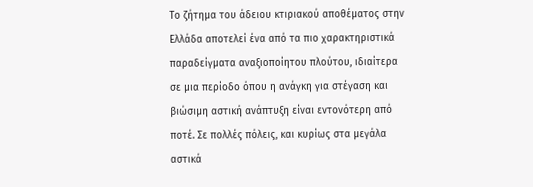Το ζήτημα του άδειου κτιριακού αποθέματος στην Ελλάδα αποτελεί ένα από τα πιο χαρακτηριστικά παραδείγματα αναξιοποίητου πλούτου, ιδιαίτερα σε μια περίοδο όπου η ανάγκη για στέγαση και βιώσιμη αστική ανάπτυξη είναι εντονότερη από ποτέ. Σε πολλές πόλεις, και κυρίως στα μεγάλα αστικά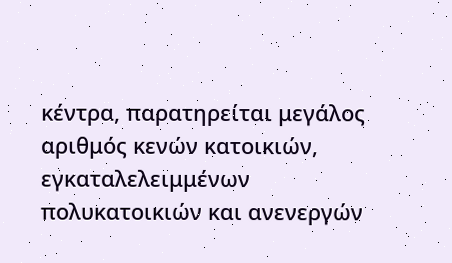κέντρα, παρατηρείται μεγάλος αριθμός κενών κατοικιών, εγκαταλελειμμένων πολυκατοικιών και ανενεργών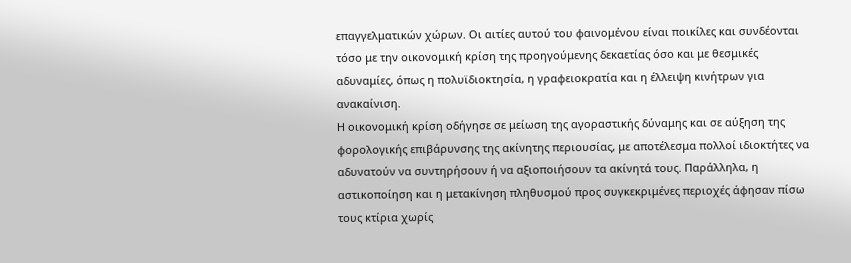επαγγελματικών χώρων. Οι αιτίες αυτού του φαινομένου είναι ποικίλες και συνδέονται τόσο με την οικονομική κρίση της προηγούμενης δεκαετίας όσο και με θεσμικές αδυναμίες, όπως η πολυϊδιοκτησία, η γραφειοκρατία και η έλλειψη κινήτρων για ανακαίνιση.
Η οικονομική κρίση οδήγησε σε μείωση της αγοραστικής δύναμης και σε αύξηση της φορολογικής επιβάρυνσης της ακίνητης περιουσίας, με αποτέλεσμα πολλοί ιδιοκτήτες να αδυνατούν να συντηρήσουν ή να αξιοποιήσουν τα ακίνητά τους. Παράλληλα, η αστικοποίηση και η μετακίνηση πληθυσμού προς συγκεκριμένες περιοχές άφησαν πίσω τους κτίρια χωρίς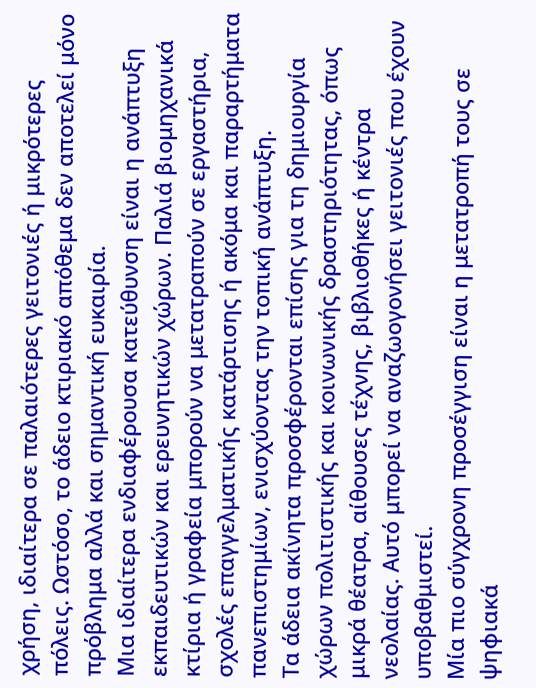χρήση, ιδιαίτερα σε παλαιότερες γειτονιές ή μικρότερες πόλεις. Ωστόσο, το άδειο κτιριακό απόθεμα δεν αποτελεί μόνο πρόβλημα αλλά και σημαντική ευκαιρία.
Μια ιδιαίτερα ενδιαφέρουσα κατεύθυνση είναι η ανάπτυξη εκπαιδευτικών και ερευνητικών χώρων. Παλιά βιομηχανικά κτίρια ή γραφεία μπορούν να μετατραπούν σε εργαστήρια, σχολές επαγγελματικής κατάρτισης ή ακόμα και παραρτήματα πανεπιστημίων, ενισχύοντας την τοπική ανάπτυξη.
Τα άδεια ακίνητα προσφέρονται επίσης για τη δημιουργία χώρων πολιτιστικής και κοινωνικής δραστηριότητας, όπως μικρά θέατρα, αίθουσες τέχνης, βιβλιοθήκες ή κέντρα νεολαίας. Αυτό μπορεί να αναζωογονήσει γειτονιές που έχουν υποβαθμιστεί.
Μία πιο σύγχρονη προσέγγιση είναι η μετατροπή τους σε ψηφιακά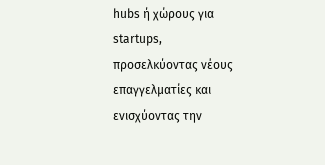hubs ή χώρους για startups, προσελκύοντας νέους επαγγελματίες και ενισχύοντας την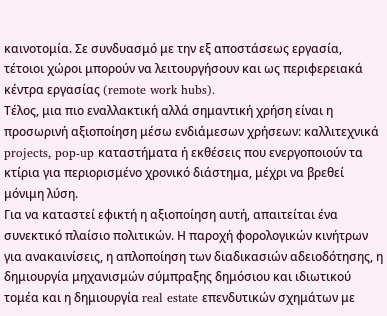καινοτομία. Σε συνδυασμό με την εξ αποστάσεως εργασία, τέτοιοι χώροι μπορούν να λειτουργήσουν και ως περιφερειακά κέντρα εργασίας (remote work hubs).
Τέλος, μια πιο εναλλακτική αλλά σημαντική χρήση είναι η προσωρινή αξιοποίηση μέσω ενδιάμεσων χρήσεων: καλλιτεχνικά projects, pop-up καταστήματα ή εκθέσεις που ενεργοποιούν τα κτίρια για περιορισμένο χρονικό διάστημα, μέχρι να βρεθεί μόνιμη λύση.
Για να καταστεί εφικτή η αξιοποίηση αυτή, απαιτείται ένα συνεκτικό πλαίσιο πολιτικών. Η παροχή φορολογικών κινήτρων για ανακαινίσεις, η απλοποίηση των διαδικασιών αδειοδότησης, η δημιουργία μηχανισμών σύμπραξης δημόσιου και ιδιωτικού τομέα και η δημιουργία real estate επενδυτικών σχημάτων με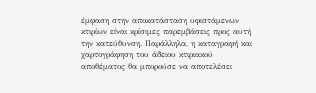έμφαση στην αποκατάσταση υφιστάμενων κτιρίων είναι κρίσιμες παρεμβάσεις προς αυτή την κατεύθυνση. Παράλληλα, η καταγραφή και χαρτογράφηση του άδειου κτιριακού αποθέματος θα μπορούσε να αποτελέσει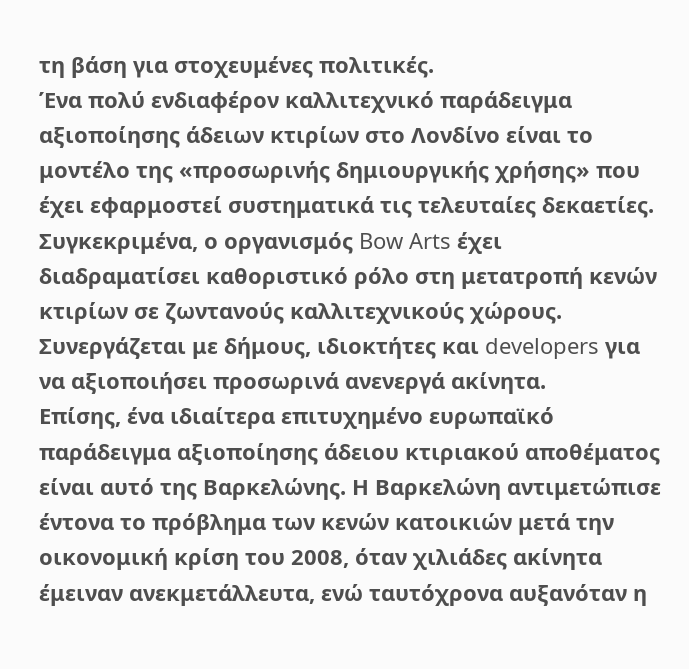τη βάση για στοχευμένες πολιτικές.
Ένα πολύ ενδιαφέρον καλλιτεχνικό παράδειγμα αξιοποίησης άδειων κτιρίων στο Λονδίνο είναι το μοντέλο της «προσωρινής δημιουργικής χρήσης» που έχει εφαρμοστεί συστηματικά τις τελευταίες δεκαετίες. Συγκεκριμένα, ο οργανισμός Bow Arts έχει διαδραματίσει καθοριστικό ρόλο στη μετατροπή κενών κτιρίων σε ζωντανούς καλλιτεχνικούς χώρους. Συνεργάζεται με δήμους, ιδιοκτήτες και developers για να αξιοποιήσει προσωρινά ανενεργά ακίνητα.
Επίσης, ένα ιδιαίτερα επιτυχημένο ευρωπαϊκό παράδειγμα αξιοποίησης άδειου κτιριακού αποθέματος είναι αυτό της Βαρκελώνης. Η Βαρκελώνη αντιμετώπισε έντονα το πρόβλημα των κενών κατοικιών μετά την οικονομική κρίση του 2008, όταν χιλιάδες ακίνητα έμειναν ανεκμετάλλευτα, ενώ ταυτόχρονα αυξανόταν η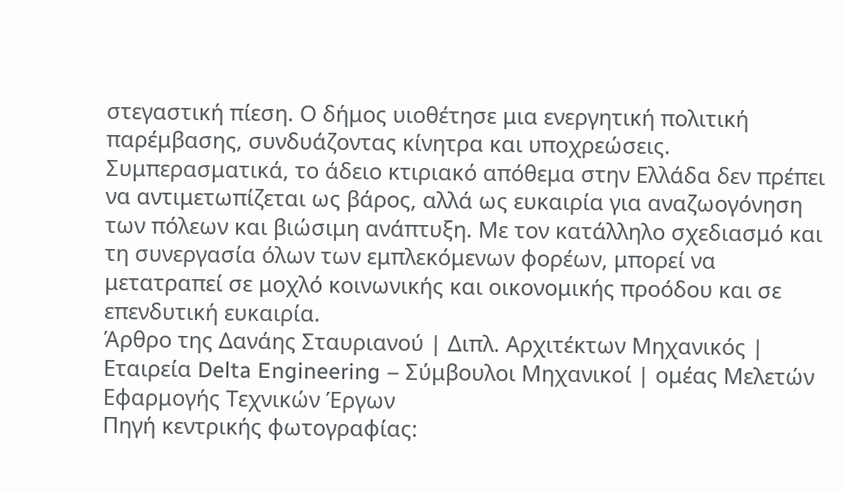στεγαστική πίεση. Ο δήμος υιοθέτησε μια ενεργητική πολιτική παρέμβασης, συνδυάζοντας κίνητρα και υποχρεώσεις.
Συμπερασματικά, το άδειο κτιριακό απόθεμα στην Ελλάδα δεν πρέπει να αντιμετωπίζεται ως βάρος, αλλά ως ευκαιρία για αναζωογόνηση των πόλεων και βιώσιμη ανάπτυξη. Με τον κατάλληλο σχεδιασμό και τη συνεργασία όλων των εμπλεκόμενων φορέων, μπορεί να μετατραπεί σε μοχλό κοινωνικής και οικονομικής προόδου και σε επενδυτική ευκαιρία.
Άρθρο της Δανάης Σταυριανού | Διπλ. Αρχιτέκτων Μηχανικός | Εταιρεία Delta Engineering – Σύμβουλοι Μηχανικοί | ομέας Μελετών Εφαρμογής Τεχνικών Έργων
Πηγή κεντρικής φωτογραφίας: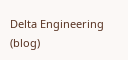Delta Engineering (blog)